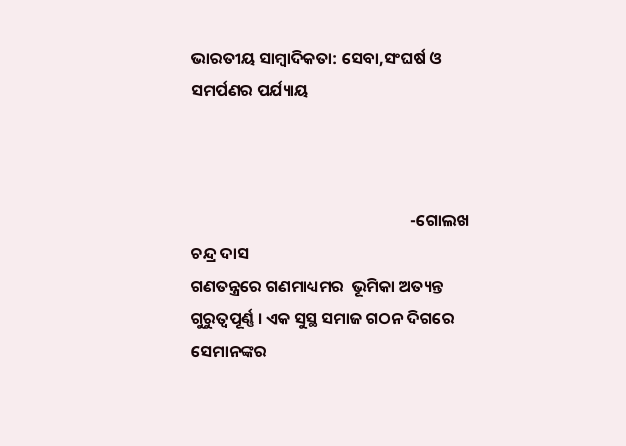ଭାରତୀୟ ସାମ୍ବାଦିକତା: ସେବା,ସଂଘର୍ଷ ଓ ସମର୍ପଣର ପର୍ଯ୍ୟାୟ



                                                           -ଗୋଲଖ ଚନ୍ଦ୍ର ଦାସ
ଗଣତନ୍ତ୍ରରେ ଗଣମାଧ୍ୟମର  ଭୂମିକା ଅତ୍ୟନ୍ତ ଗୁରୁତ୍ୱପୂର୍ଣ୍ଣ । ଏକ ସୁସ୍ଥ ସମାଜ ଗଠନ ଦିଗରେ ସେମାନଙ୍କର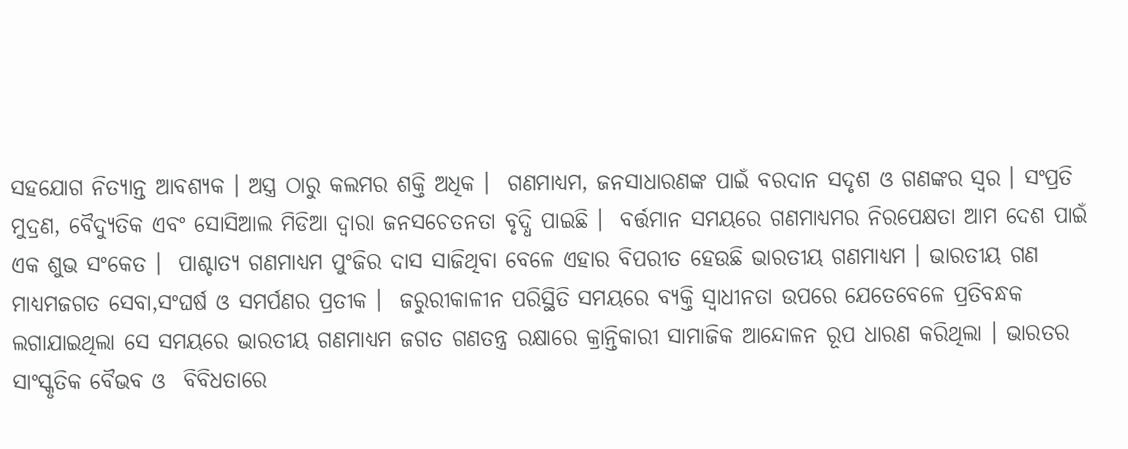ସହଯୋଗ ନିତ୍ୟାନ୍ତ ଆବଶ୍ୟକ । ଅସ୍ତ୍ର ଠାରୁ କଲମର ଶକ୍ତି ଅଧିକ ।  ଗଣମାଧ୍ୟମ, ଜନସାଧାରଣଙ୍କ ପାଇଁ ବରଦାନ ସଦୃଶ ଓ ଗଣଙ୍କର ସ୍ୱର । ସଂପ୍ରତି ମୁଦ୍ରଣ, ବୈଦ୍ୟୁତିକ ଏବଂ ସୋସିଆଲ ମିଡିଆ ଦ୍ୱାରା ଜନସଚେତନତା ବୃଦ୍ଧି ପାଇଛି ।  ବର୍ତ୍ତମାନ ସମୟରେ ଗଣମାଧ୍ୟମର ନିରପେକ୍ଷତା ଆମ ଦେଶ ପାଇଁ ଏକ ଶୁଭ ସଂକେତ ।  ପାଶ୍ଚାତ୍ୟ ଗଣମାଧ୍ୟମ ପୁଂଜିର ଦାସ ସାଜିଥିବା ବେଳେ ଏହାର ବିପରୀତ ହେଉଛି ଭାରତୀୟ ଗଣମାଧ୍ୟମ । ଭାରତୀୟ ଗଣ ମାଧ୍ୟମଜଗତ ସେବା,ସଂଘର୍ଷ ଓ ସମର୍ପଣର ପ୍ରତୀକ ।  ଜରୁରୀକାଳୀନ ପରିସ୍ଥିତି ସମୟରେ ବ୍ୟକ୍ତି ସ୍ୱାଧୀନତା ଉପରେ ଯେତେବେଳେ ପ୍ରତିବନ୍ଧକ ଲଗାଯାଇଥିଲା ସେ ସମୟରେ ଭାରତୀୟ ଗଣମାଧ୍ୟମ ଜଗତ ଗଣତନ୍ତ୍ର ରକ୍ଷାରେ କ୍ରାନ୍ତିକାରୀ ସାମାଜିକ ଆନ୍ଦୋଳନ ରୂପ ଧାରଣ କରିଥିଲା । ଭାରତର ସାଂସ୍କୃତିକ ବୈଭବ ଓ  ବିବିଧତାରେ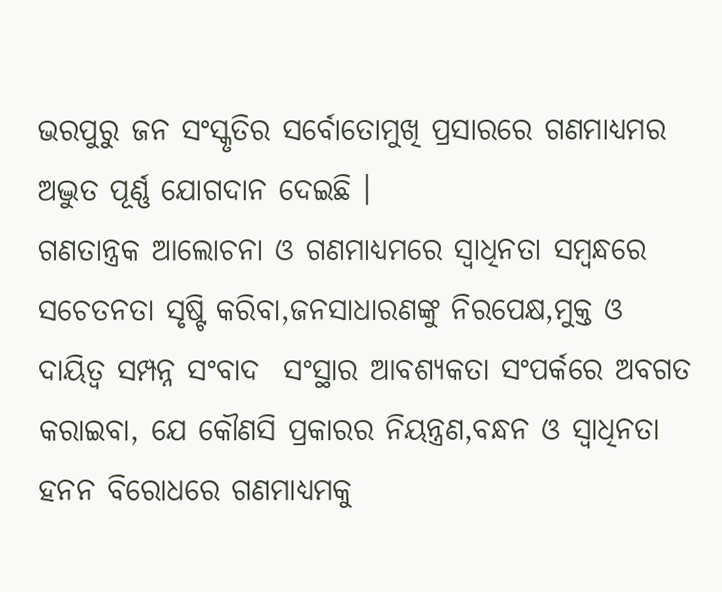ଭରପୁରୁ ଜନ ସଂସ୍କୃତିର ସର୍ବୋତୋମୁଖି ପ୍ରସାରରେ ଗଣମାଧ୍ୟମର ଅଦ୍ଭୁତ ପୂର୍ଣ୍ଣ ଯୋଗଦାନ ଦେଇଛି ।
ଗଣତାନ୍ତ୍ରକ ଆଲୋଚନା ଓ ଗଣମାଧ୍ୟମରେ ସ୍ୱାଧିନତା ସମ୍ବନ୍ଧରେ ସଚେତନତା ସୃଷ୍ଟି କରିବା,ଜନସାଧାରଣଙ୍କୁ ନିରପେକ୍ଷ,ମୁକ୍ତ ଓ ଦାୟିତ୍ୱ ସମ୍ପନ୍ନ ସଂବାଦ  ସଂସ୍ଥାର ଆବଶ୍ୟକତା ସଂପର୍କରେ ଅବଗତ କରାଇବା, ଯେ କୌଣସି ପ୍ରକାରର ନିୟନ୍ତ୍ରଣ,ବନ୍ଧନ ଓ ସ୍ୱାଧିନତା ହନନ ବିରୋଧରେ ଗଣମାଧ୍ୟମକୁ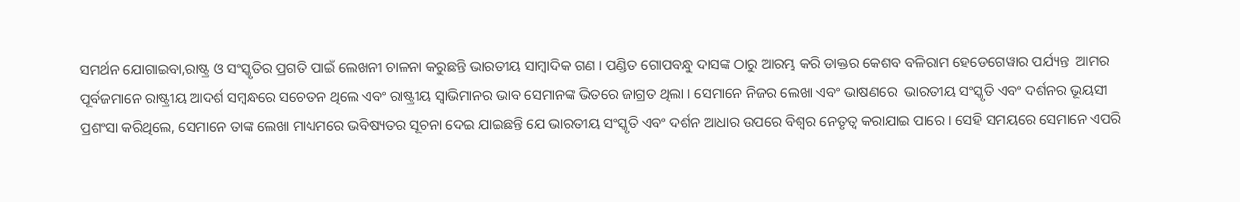ସମର୍ଥନ ଯୋଗାଇବା,ରାଷ୍ଟ୍ର ଓ ସଂସ୍କୃତିର ପ୍ରଗତି ପାଇଁ ଲେଖନୀ ଚାଳନା କରୁଛନ୍ତି ଭାରତୀୟ ସାମ୍ବାଦିକ ଗଣ । ପଣ୍ଡିତ ଗୋପବନ୍ଧୁ ଦାସଙ୍କ ଠାରୁ ଆରମ୍ଭ କରି ଡାକ୍ତର କେଶବ ବଳିରାମ ହେଡେଗେୱାର ପର୍ଯ୍ୟନ୍ତ  ଆମର ପୂର୍ବଜମାନେ ରାଷ୍ଟ୍ରୀୟ ଆଦର୍ଶ ସମ୍ବନ୍ଧରେ ସଚେତନ ଥିଲେ ଏବଂ ରାଷ୍ଟ୍ରୀୟ ସ୍ୱାଭିମାନର ଭାବ ସେମାନଙ୍କ ଭିତରେ ଜାଗ୍ରତ ଥିଲା । ସେମାନେ ନିଜର ଲେଖା ଏବଂ ଭାଷଣରେ  ଭାରତୀୟ ସଂସ୍କୃତି ଏବଂ ଦର୍ଶନର ଭୂୟସୀ ପ୍ରଶଂସା କରିଥିଲେ, ସେମାନେ ତାଙ୍କ ଲେଖା ମାଧ୍ୟମରେ ଭବିଷ୍ୟତର ସୂଚନା ଦେଇ ଯାଇଛନ୍ତି ଯେ ଭାରତୀୟ ସଂସ୍କୃତି ଏବଂ ଦର୍ଶନ ଆଧାର ଉପରେ ବିଶ୍ୱର ନେତୃତ୍ୱ କରାଯାଇ ପାରେ । ସେହି ସମୟରେ ସେମାନେ ଏପରି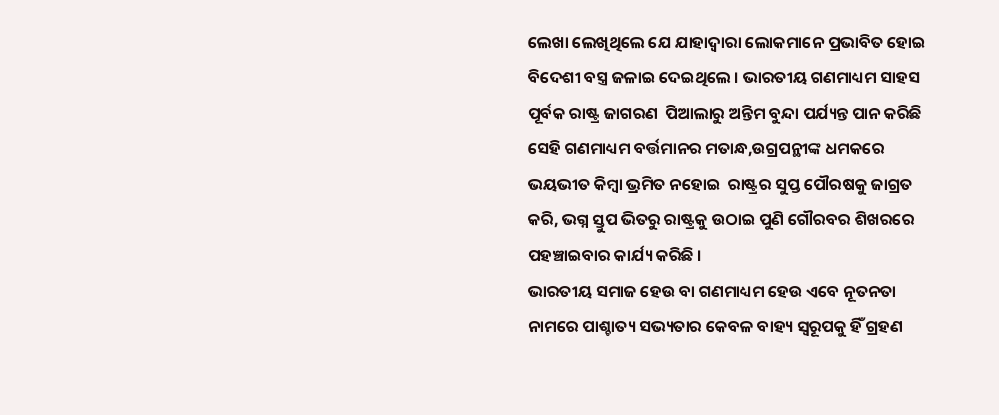ଲେଖା ଲେଖିଥିଲେ ଯେ ଯାହାଦ୍ୱାରା ଲୋକମାନେ ପ୍ରଭାବିତ ହୋଇ ବିଦେଶୀ ବସ୍ତ୍ର ଜଳାଇ ଦେଇଥିଲେ । ଭାରତୀୟ ଗଣମାଧ୍ୟମ ସାହସ ପୂର୍ବକ ରାଷ୍ଟ୍ର ଜାଗରଣ  ପିଆଲାରୁ ଅନ୍ତିମ ବୁନ୍ଦା ପର୍ଯ୍ୟନ୍ତ ପାନ କରିଛି ସେହି ଗଣମାଧ୍ୟମ ବର୍ତ୍ତମାନର ମତାନ୍ଧ,ଉଗ୍ରପନ୍ଥୀଙ୍କ ଧମକରେ ଭୟଭୀତ କିମ୍ବା ଭ୍ରମିତ ନହୋଇ  ରାଷ୍ଟ୍ରର ସୁପ୍ତ ପୌରଷକୁ ଜାଗ୍ରତ କରି, ଭଗ୍ନ ସ୍ତୁପ ଭିତରୁ ରାଷ୍ଟ୍ରକୁ ଉଠାଇ ପୁଣି ଗୌରବର ଶିଖରରେ ପହଞ୍ଚାଇବାର କାର୍ଯ୍ୟ କରିଛି ।
ଭାରତୀୟ ସମାଜ ହେଉ ବା ଗଣମାଧ୍ୟମ ହେଉ ଏବେ ନୂତନତା ନାମରେ ପାଶ୍ଚାତ୍ୟ ସଭ୍ୟତାର କେବଳ ବାହ୍ୟ ସ୍ୱରୂପକୁ ହିଁ ଗ୍ରହଣ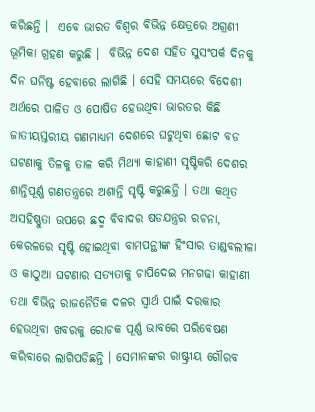କରିଛନ୍ତି ।  ଏବେ ଭାରତ ବିଶ୍ୱର ବିଭିନ୍ନ କ୍ଷେତ୍ରରେ ଅଗ୍ରଣୀ ଭୂମିକା ଗ୍ରହଣ କରୁଛି ।  ବିଭିନ୍ନ ଦେଶ ସହିତ ସୁସଂପର୍କ ଦିନକୁ ଦିନ ଘନିଷ୍ଟ ହେବାରେ ଲାଗିଛି । ସେହି ସମୟରେ ବିଦେଶୀ ଅର୍ଥରେ ପାଳିତ ଓ ପୋଷିତ ହେଉଥିବା ଭାରତର କିଛି ଜାତୀୟସ୍ତରୀୟ ଗଣମାଧ୍ୟମ ଦେଶରେ ଘଟୁଥିବା ଛୋଟ ବଡ ଘଟଣାକୁ ତିଳକୁ ତାଳ କରି ମିଥ୍ୟା କାହାଣୀ ସୃଷ୍ଟିକରି ଦେଶର ଶାନ୍ତିପୂର୍ଣ୍ଣ ଗଣତନ୍ତ୍ରରେ ଅଶାନ୍ତି ସୃଷ୍ଟି କରୁଛନ୍ତି । ତଥା କଥିତ ଅସହିଷ୍ଣୁତା ଉପରେ ଛଦ୍ମ ବିବାଦର ଷଡଯନ୍ତ୍ରର ରଚନା, କେରଳରେ ସୃଷ୍ଟି ହୋଇଥିବା ବାମପନ୍ଥୀଙ୍କ ହିଂସାର ତାଣ୍ଡବଲୀଳା ଓ କାଠୁଆ ଘଟଣାର ସତ୍ୟତାକୁ ଚାପିଦେଇ ମନଗଢା କାହାଣୀ ତଥା ବିଭିନ୍ନ ରାଜନୈତିକ ଦଳର ସ୍ୱାର୍ଥ ପାଇଁ ଦରକାର ହେଉଥିବା ଖବରକୁ ରୋଚକ ପୂର୍ଣ୍ଣ ଭାବରେ ପରିବେଷଣ କରିବାରେ ଲାଗିପଡିଛନ୍ତି । ସେମାନଙ୍କର ରାଷ୍ଟ୍ରୀୟ ଗୌରବ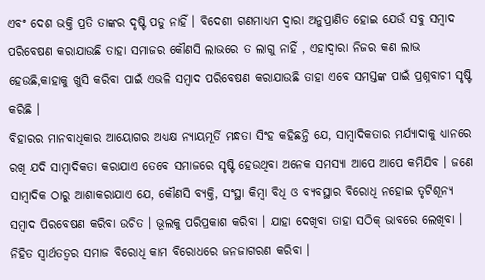ଏବଂ ଦେଶ ଭକ୍ତି ପ୍ରତି ତାଙ୍କର ଦୃଷ୍ଟି ପଡୁ ନାହିଁ । ବିଦେଶୀ ଗଣମାଧ୍ୟମ ଦ୍ୱାରା ଅନୁପ୍ରାଣିତ ହୋଇ ଯେଉଁ ସବୁ ସମ୍ବାଦ ପରିବେଷଣ କରାଯାଉଛି ତାହା ସମାଜର କୌଣସି ଲାଭରେ ତ ଲାଗୁ ନାହିଁ , ଏହାଦ୍ୱାରା ନିଜର କଣ ଲାଭ ହେଉଛି,କାହାକୁ ଖୁସି କରିବା ପାଇଁ ଏଭଳି ସମ୍ବାଦ ପରିବେଷଣ କରାଯାଉଛି ତାହା ଏବେ ସମସ୍ତଙ୍କ ପାଇଁ ପ୍ରଶ୍ନବାଚୀ ସୃଷ୍ଟି କରିଛି ।
ବିହାରର ମାନବାଧିକାର ଆୟୋଗର ଅଧ୍ୟକ୍ଷ ନ୍ୟାୟମୂର୍ତି ମନ୍ଧତା ସିଂହ କହିଛନ୍ତି ଯେ, ସାମ୍ବାଦିକତାର ମର୍ଯ୍ୟାଦାକୁ ଧ୍ୟାନରେ ରଖି ଯଦି ସାମ୍ବାଦିକତା କରାଯାଏ ତେବେ ସମାଜରେ ସୃଷ୍ଟି ହେଉଥିବା ଅନେକ ସମସ୍ୟା ଆପେ ଆପେ କମିଯିବ । ଜଣେ ସାମ୍ବାଦିକ ଠାରୁ ଆଶାକରାଯାଏ ଯେ, କୌଣସି ବ୍ୟକ୍ତି, ସଂସ୍ଥା କିମ୍ବା ବିଧି ଓ ବ୍ୟବସ୍ଥାର ବିରୋଧି ନହୋଇ ତୃଟିଶୂନ୍ୟ ସମ୍ବାଦ ପିରବେଷଣ କରିବା ଉଚିତ । ଭୂଲକୁ ପରିପ୍ରକାଶ କରିବା । ଯାହା ଦେଖିବା ତାହା ସଠିକ୍ ଭାବରେ ଲେଖିବା ।  ନିହିତ ସ୍ୱାର୍ଥତତ୍ୱର ସମାଜ ବିରୋଧି କାମ ବିରୋଧରେ ଜନଜାଗରଣ କରିବା ।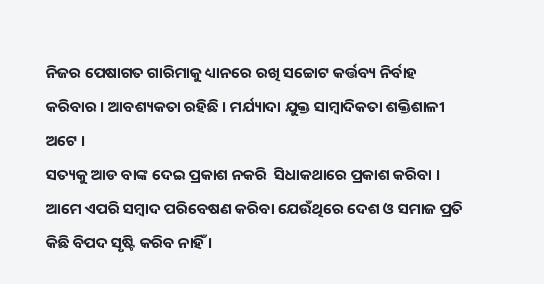ନିଜର ପେଷାଗତ ଗାରିମାକୁ ଧ୍ୟାନରେ ରଖି ସଚ୍ଚୋଟ କର୍ତ୍ତବ୍ୟ ନିର୍ବାହ କରିବାର । ଆବଶ୍ୟକତା ରହିଛି । ମର୍ଯ୍ୟାଦା ଯୁକ୍ତ ସାମ୍ବାଦିକତା ଶକ୍ତିଶାଳୀ ଅଟେ ।
ସତ୍ୟକୁ ଆଡ ବାଙ୍କ ଦେଇ ପ୍ରକାଶ ନକରି  ସିଧାକଥାରେ ପ୍ରକାଶ କରିବା । ଆମେ ଏପରି ସମ୍ବାଦ ପରିବେଷଣ କରିବା ଯେଉଁଥିରେ ଦେଶ ଓ ସମାଜ ପ୍ରତି କିଛି ବିପଦ ସୃଷ୍ଟି କରିବ ନାହିଁ ।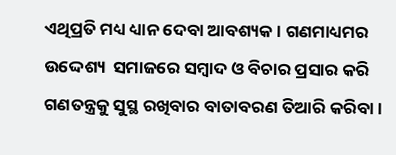ଏଥିପ୍ରତି ମଧ୍ୟ ଧ୍ୟାନ ଦେବା ଆବଶ୍ୟକ । ଗଣମାଧ୍ୟମର ଉଦ୍ଦେଶ୍ୟ  ସମାଜରେ ସମ୍ବାଦ ଓ ବିଚାର ପ୍ରସାର କରି ଗଣତନ୍ତ୍ରକୁ ସୁସ୍ଥ ରଖିବାର ବାତାବରଣ ତିଆରି କରିବା ।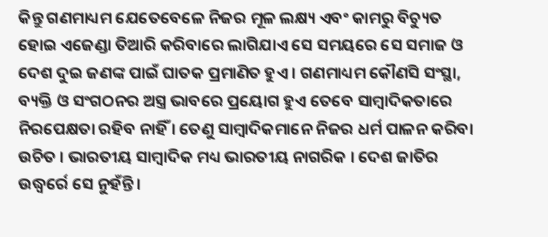କିନ୍ତୁ ଗଣମାଧ୍ୟମ ଯେତେବେଳେ ନିଜର ମୂଳ ଲକ୍ଷ୍ୟ ଏବଂ କାମରୁ ବିଚ୍ୟୁତ ହୋଇ ଏଜେଣ୍ଡା ତିଆରି କରିବାରେ ଲାଗିଯାଏ ସେ ସମୟରେ ସେ ସମାଜ ଓ ଦେଶ ଦୁଇ ଜଣଙ୍କ ପାଇଁ ଘାତକ ପ୍ରମାଣିତ ହୁଏ । ଗଣମାଧ୍ୟମ କୌଣସି ସଂସ୍ଥା, ବ୍ୟକ୍ତି ଓ ସଂଗଠନର ଅସ୍ତ୍ର ଭାବରେ ପ୍ରୟୋଗ ହୁଏ ତେବେ ସାମ୍ବାଦିକତାରେ ନିରପେକ୍ଷତା ରହିବ ନାହିଁ । ତେଣୁ ସାମ୍ବାଦିକମାନେ ନିଜର ଧର୍ମ ପାଳନ କରିବା ଉଚିତ । ଭାରତୀୟ ସାମ୍ବାଦିକ ମଧ୍ୟ ଭାରତୀୟ ନାଗରିକ । ଦେଶ ଜାତିର ଉଦ୍ଧ୍ୱର୍ରେ ସେ ନୁହଁନ୍ତି ।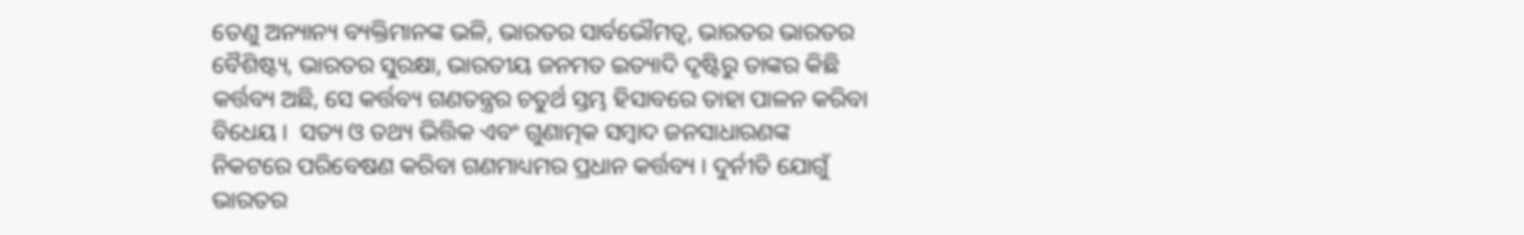ତେଣୁ ଅନ୍ୟାନ୍ୟ ବ୍ୟକ୍ତିମାନଙ୍କ ଭଳି, ଭାରତର ସାର୍ବଭୌମତ୍ୱ, ଭାରତର ଭାରତର ବୈଶିଷ୍ଟ୍ୟ, ଭାରତର ସୁରକ୍ଷା, ଭାରତୀୟ ଜନମତ ଇତ୍ୟାଦି ଦୃଷ୍ଟିରୁ ତାଙ୍କର କିଛି କର୍ତ୍ତବ୍ୟ ଅଛି, ସେ କର୍ତ୍ତବ୍ୟ ଗଣତନ୍ତ୍ରର ଚତୁର୍ଥ ସ୍ତମ୍ଭ ହିସାବରେ ତାହା ପାଳନ କରିବା ବିଧେୟ ।  ସତ୍ୟ ଓ ତଥ୍ୟ ଭିତ୍ତିକ ଏବଂ ଗୁଣାତ୍ମକ ସମ୍ବାଦ ଜନସାଧାରଣଙ୍କ ନିକଟରେ ପରିବେଷଣ କରିବା ଗଣମାଧ୍ୟମର ପ୍ରଧାନ କର୍ତ୍ତବ୍ୟ । ଦୁର୍ନୀତି ଯୋଗୁଁ ଭାରତର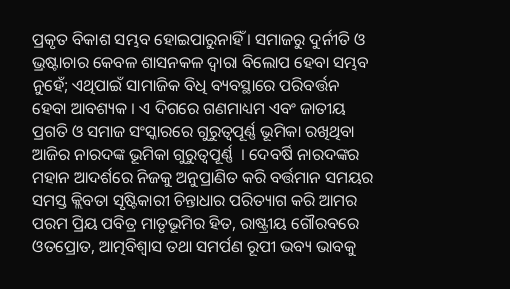ପ୍ରକୃତ ବିକାଶ ସମ୍ଭବ ହୋଇପାରୁନାହିଁ । ସମାଜରୁ ଦୁର୍ନୀତି ଓ ଭ୍ରଷ୍ଟାଚାର କେବଳ ଶାସନକଳ ଦ୍ୱାରା ବିଲୋପ ହେବା ସମ୍ଭବ ନୁହେଁ; ଏଥିପାଇଁ ସାମାଜିକ ବିଧି ବ୍ୟବସ୍ଥାରେ ପରିବର୍ତ୍ତନ ହେବା ଆବଶ୍ୟକ । ଏ ଦିଗରେ ଗଣମାଧ୍ୟମ ଏବଂ ଜାତୀୟ ପ୍ରଗତି ଓ ସମାଜ ସଂସ୍କାରରେ ଗୁରୁତ୍ୱପୂର୍ଣ୍ଣ ଭୂମିକା ରଖିଥିବା ଆଜିର ନାରଦଙ୍କ ଭୂମିକା ଗୁରୁତ୍ୱପୂର୍ଣ୍ଣ  । ଦେବର୍ଷି ନାରଦଙ୍କର ମହାନ ଆଦର୍ଶରେ ନିଜକୁ ଅନୁପ୍ରାଣିତ କରି ବର୍ତ୍ତମାନ ସମୟର ସମସ୍ତ କ୍ଲିବତା ସୃଷ୍ଟିକାରୀ ଚିନ୍ତାଧାର ପରିତ୍ୟାଗ କରି ଆମର ପରମ ପ୍ରିୟ ପବିତ୍ର ମାତୃଭୂମିର ହିତ, ରାଷ୍ଟ୍ରୀୟ ଗୌରବରେ ଓତପ୍ରୋତ, ଆତ୍ମବିଶ୍ୱାସ ତଥା ସମର୍ପଣ ରୂପୀ ଭବ୍ୟ ଭାବକୁ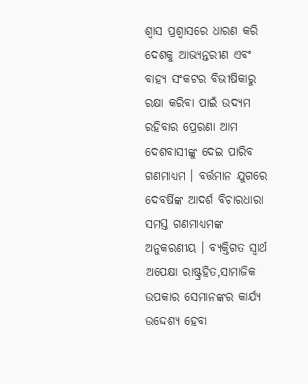ଶ୍ୱାସ ପ୍ରଶ୍ୱାସରେ ଧାରଣ କରି ଦେଶକୁ ଆଭ୍ୟନ୍ତରୀଣ ଏବଂ ବାହ୍ୟ ସଂକଟର ବିଭୀଷିକାରୁ ରକ୍ଷା କରିବା ପାଇଁ ଉଦ୍ୟମ ରହିବାର ପ୍ରେରଣା ଆମ ଦେଶବାସୀଙ୍କୁ ଦେଇ ପାରିବ ଗଣମାଧ୍ୟମ । ବର୍ତ୍ତମାନ ଯୁଗରେ ଦେବର୍ଷିଙ୍କ ଆଦର୍ଶ ବିଚାରଧାରା ସମସ୍ତ ଗଣମାଧ୍ୟମଙ୍କ ଅନୁକରଣୀୟ । ବ୍ୟକ୍ତିଗତ ସ୍ୱାର୍ଥ ଅପେକ୍ଷା ରାଷ୍ଟ୍ରହିତ,ସାମାଜିକ ଉପକାର ସେମାନଙ୍କର କାର୍ଯ୍ୟ ଉଦ୍ଦେଶ୍ୟ ହେବା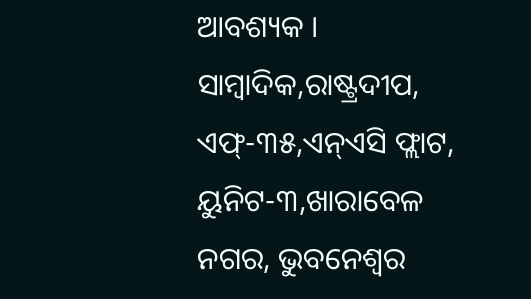ଆବଶ୍ୟକ ।
ସାମ୍ବାଦିକ,ରାଷ୍ଟ୍ରଦୀପ,
ଏଫ୍-୩୫,ଏନ୍ଏସି ଫ୍ଲାଟ, ୟୁନିଟ-୩,ଖାରାବେଳ ନଗର, ଭୁବନେଶ୍ୱର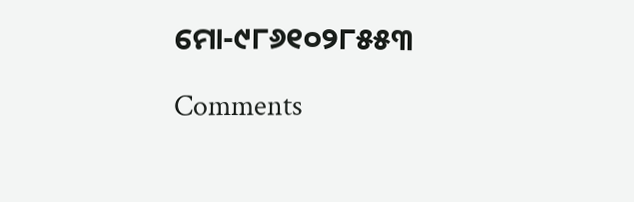ମୋ-୯୮୬୧୦୨୮୫୫୩

Comments